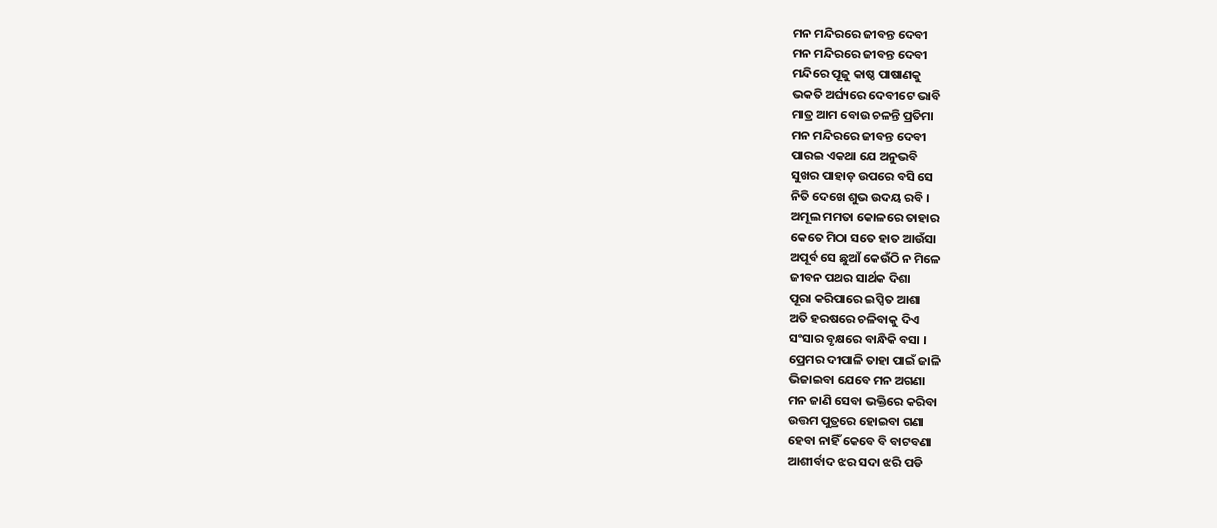ମନ ମନ୍ଦିରରେ ଜୀବନ୍ତ ଦେବୀ
ମନ ମନ୍ଦିରରେ ଜୀବନ୍ତ ଦେବୀ
ମନ୍ଦିରେ ପୂଜୁ କାଷ୍ଠ ପାଷାଣକୁ
ଭକତି ଅର୍ଘ୍ୟରେ ଦେବୀଟେ ଭାବି
ମାତ୍ର ଆମ ବୋଉ ଚଳନ୍ତି ପ୍ରତିମା
ମନ ମନ୍ଦିରରେ ଜୀବନ୍ତ ଦେବୀ
ପାରଇ ଏକଥା ଯେ ଅନୁଭବି
ସୁଖର ପାହାଡ଼ ଉପରେ ବସି ସେ
ନିତି ଦେଖେ ଶୁଭ ଉଦୟ ରବି ।
ଅମୂଲ ମମତା କୋଳରେ ତାହାର
କେତେ ମିଠା ସତେ ହାତ ଆଉଁସା
ଅପୂର୍ବ ସେ ଛୁଆଁ କେଉଁଠି ନ ମିଳେ
ଜୀବନ ପଥର ସାର୍ଥକ ଦିଶା
ପୂରା କରିପାରେ ଇପ୍ସିତ ଆଶା
ଅତି ହରଷରେ ଚଳିବାକୁ ଦିଏ
ସଂସାର ବୃକ୍ଷରେ ବାନ୍ଧିକି ବସା ।
ପ୍ରେମର ଦୀପାଳି ତାହା ପାଇଁ ଜାଳି
ଭିଜାଇବା ଯେବେ ମନ ଅଗଣା
ମନ ଜାଣି ସେବା ଭକ୍ତିରେ କରିବା
ଉତ୍ତମ ପୁତ୍ରରେ ହୋଇବା ଗଣା
ହେବା ନାହିଁ କେବେ ବି ବାଟବଣା
ଆଶୀର୍ବାଦ ଝର ସଦା ଝରି ପଡି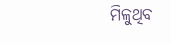ମିଳୁଥିବ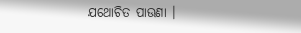ଯଥୋଚିତ ପାଉଣା ।